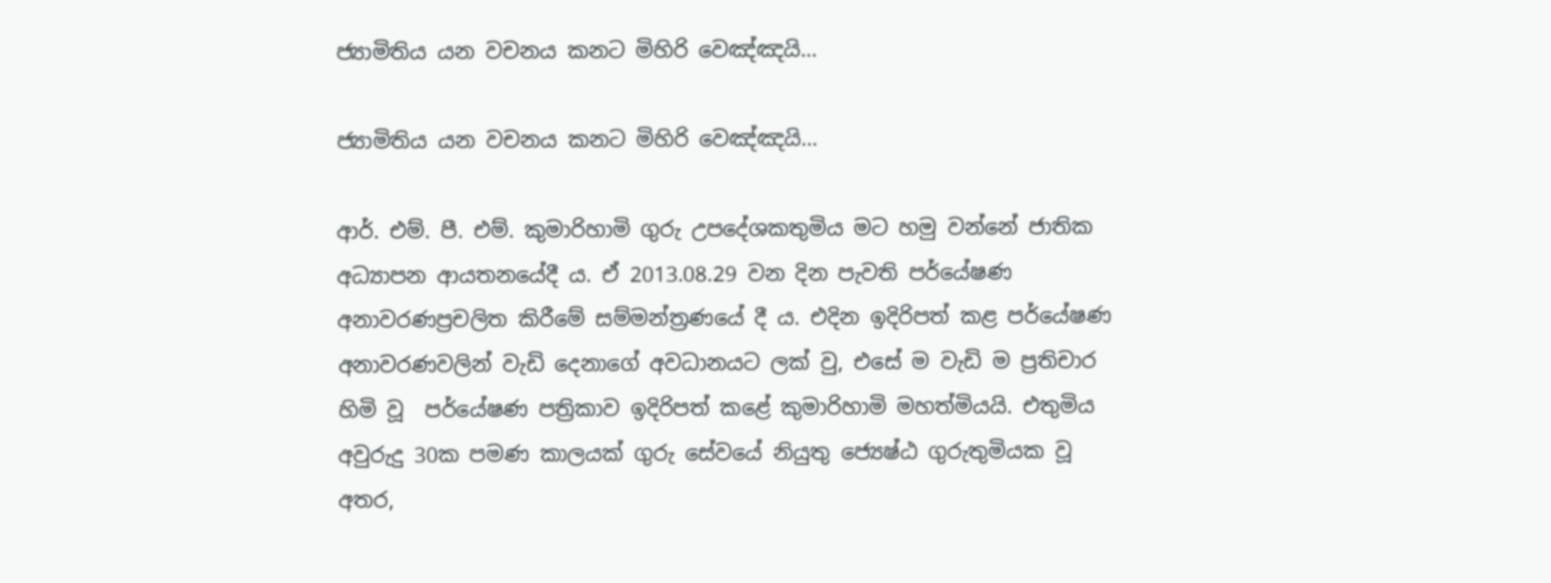ජ්‍යාමිතිය යන වචනය කනට මිහිරි වෙඤ්ඤයි…

ජ්‍යාමිතිය යන වචනය කනට මිහිරි වෙඤ්ඤයි…

ආර්. එම්. පී. එම්. කුමාරිහාමි ගුරු උපදේශකතුමිය මට හමු වන්නේ ජාතික අධ්‍යාපන ආයතනයේදී ය. ඒ 2013.08.29 වන දින පැවති පර්යේෂණ අනාවරණප්‍රචලිත කිරීමේ සම්මන්ත්‍රණයේ දී ය. එදින ඉදිරිපත් කළ පර්යේෂණ අනාවරණවලින් වැඩි දෙනාගේ අවධානයට ලක් වු, එසේ ම වැඩි ම ප්‍රතිචාර හිමි වූ  පර්යේෂණ පත්‍රිකාව ඉදිරිපත් කළේ කුමාරිහාමි මහත්මියයි. එතුමිය අවුරුදු 30ක පමණ කාලයක් ගුරු සේවයේ නියුතු ජ්‍යෙෂ්ඨ ගුරුතුමියක වූ අතර,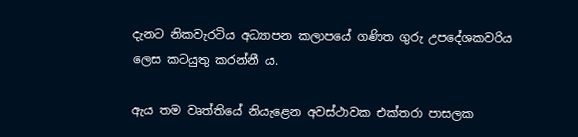දැනට නිකවැරටිය අධ්‍යාපන කලාපයේ ගණිත ගුරු උපදේශකවරිය ලෙස කටයුතු කරන්නී ය.

ඇය තම වෘත්තියේ නියැළෙන අවස්ථාවක එක්තරා පාසලක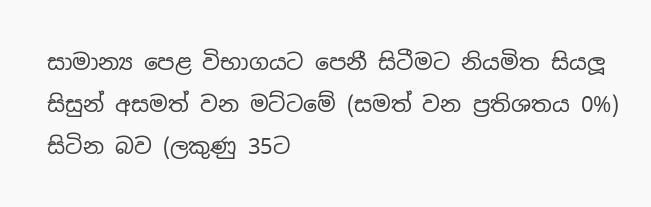සාමාන්‍ය පෙළ විභාගයට පෙනී සිටීමට නියමිත සියලූ සිසුන් අසමත් වන මට්ටමේ (සමත් වන ප්‍රතිශතය 0%) සිටින බව (ලකුණු 35ට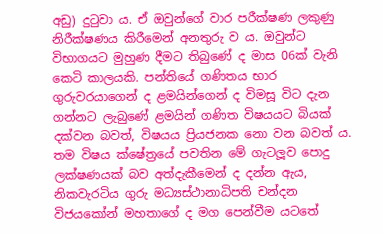අඩු) දුටුවා ය. ඒ ඔවුන්ගේ වාර පරීක්ෂණ ලකුණු නිරීක්ෂණය කිරීමෙන් අනතුරු ව ය. ඔවුන්ට විභාගයට මුහුණ දීමට තිබුණේ ද මාස 06ක් වැනි කෙටි කාලයකි. පන්තියේ ගණිතය භාර ගුරුවරයාගෙන් ද ළමයින්ගෙන් ද විමසූ විට දැන ගන්නට ලැබුණේ ළමයින් ගණිත විෂයයට බියක් දක්වන බවත්, විෂයය ප්‍රියජනක නො වන බවත් ය. තම විෂය ක්ෂේත්‍රයේ පවතින මේ ගැටලූව පොදු ලක්ෂණයක් බව අත්දැකීමෙන් ද දන්න ඇය, නිකවැරටිය ගුරු මධ්‍යස්ථානාධිපති චන්දන විජයකෝන් මහතාගේ ද මග පෙන්වීම යටතේ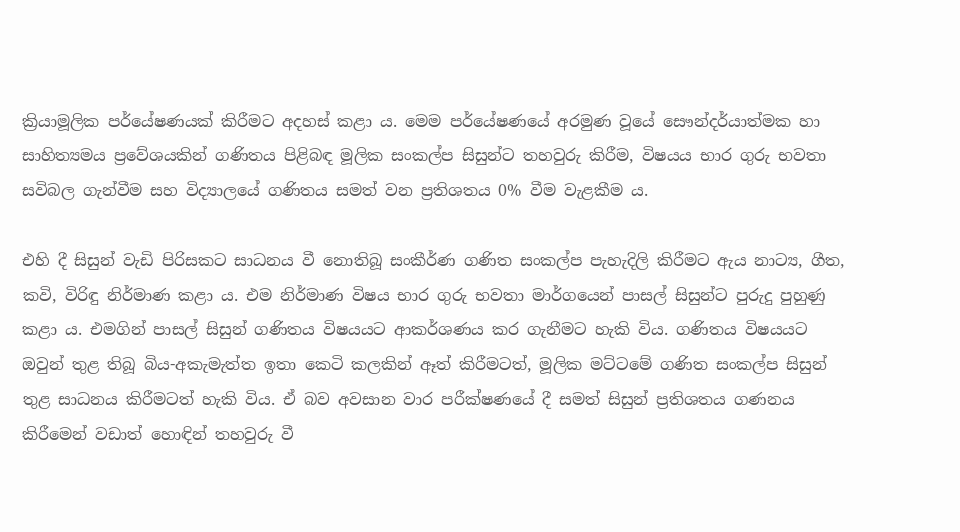ක්‍රියාමූලික පර්යේෂණයක් කිරීමට අදහස් කළා ය. මෙම පර්යේෂණයේ අරමුණ වූයේ සෞන්දර්යාත්මක හා සාහිත්‍යමය ප්‍රවේශයකින් ගණිතය පිළිබඳ මූලික සංකල්ප සිසුන්ට තහවුරු කිරීම, විෂයය භාර ගුරු භවතා සවිබල ගැන්වීම සහ විද්‍යාලයේ ගණිතය සමත් වන ප්‍රතිශතය 0% වීම වැළකීම ය.

එහි දී සිසුන් වැඩි පිරිසකට සාධනය වී නොතිබූ සංකීර්ණ ගණිත සංකල්ප පැහැදිලි කිරීමට ඇය නාට්‍ය, ගීත, කවි, විරිඳු නිර්මාණ කළා ය. එම නිර්මාණ විෂය භාර ගුරු භවතා මාර්ගයෙන් පාසල් සිසුන්ට පුරුදු පුහුණු කළා ය. එමගින් පාසල් සිසුන් ගණිතය විෂයයට ආකර්ශණය කර ගැනීමට හැකි විය. ගණිතය විෂයයට ඔවුන් තුළ තිබූ බිය-අකැමැත්ත ඉතා කෙටි කලකින් ඈත් කිරීමටත්, මූලික මට්ටමේ ගණිත සංකල්ප සිසුන් තුළ සාධනය කිරීමටත් හැකි විය. ඒ බව අවසාන වාර පරීක්ෂණයේ දී සමත් සිසුන් ප්‍රතිශතය ගණනය කිරීමෙන් වඩාත් හොඳින් තහවුරු වී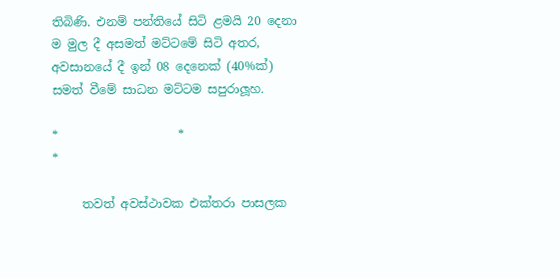තිබිණි. එනම් පන්තියේ සිටි ළමයි 20 දෙනා ම මුල දී අසමත් මට්ටමේ සිටි අතර, අවසානයේ දී ඉන් 08 දෙනෙක් (40%ක්) සමත් වීමේ සාධන මට්ටම සපුරාලූහ.

*                    *                       *

     තවත් අවස්ථාවක එක්තරා පාසලක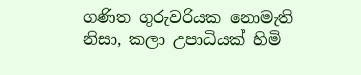ගණිත ගුරුවරියක නොමැති නිසා, කලා උපාධියක් හිමි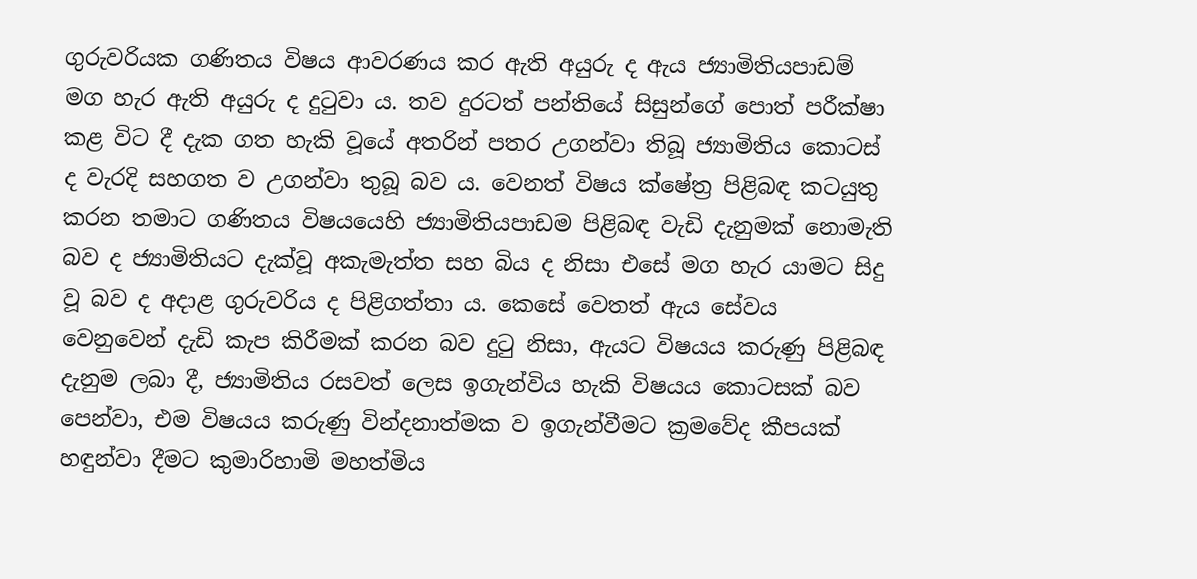ගුරුවරියක ගණිතය විෂය ආවරණය කර ඇති අයුරු ද ඇය ජ්‍යාමිතියපාඩම් මග හැර ඇති අයුරු ද දුටුවා ය. තව දුරටත් පන්තියේ සිසුන්ගේ පොත් පරීක්ෂා කළ විට දී දැක ගත හැකි වූයේ අතරින් පතර උගන්වා තිබූ ජ්‍යාමිතිය කොටස් ද වැරදි සහගත ව උගන්වා තුබූ බව ය. වෙනත් විෂය ක්ෂේත්‍ර පිළිබඳ කටයුතු කරන තමාට ගණිතය විෂයයෙහි ජ්‍යාමිතියපාඩම පිළිබඳ වැඩි දැනුමක් නොමැති බව ද ජ්‍යාමිතියට දැක්වූ අකැමැත්ත සහ බිය ද නිසා එසේ මග හැර යාමට සිදු වූ බව ද අදාළ ගුරුවරිය ද පිළිගත්තා ය. කෙසේ වෙතත් ඇය සේවය වෙනුවෙන් දැඩි කැප කිරීමක් කරන බව දුටු නිසා, ඇයට විෂයය කරුණු පිළිබඳ දැනුම ලබා දී, ජ්‍යාමිතිය රසවත් ලෙස ඉගැන්විය හැකි විෂයය කොටසක් බව පෙන්වා, එම විෂයය කරුණු වින්දනාත්මක ව ඉගැන්වීමට ක්‍රමවේද කීපයක් හඳුන්වා දීමට කුමාරිහාමි මහත්මිය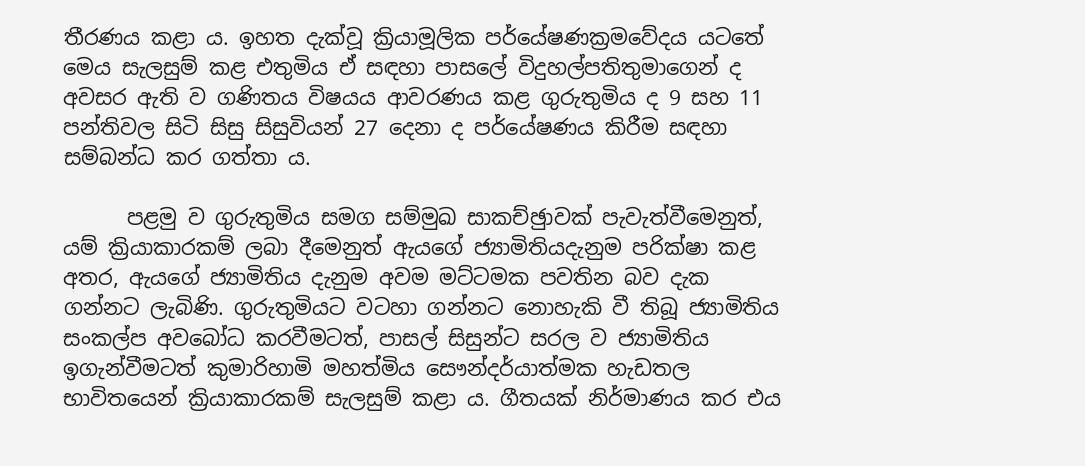තීරණය කළා ය. ඉහත දැක්වූ ක්‍රියාමූලික පර්යේෂණක්‍රමවේදය යටතේ මෙය සැලසුම් කළ එතුමිය ඒ සඳහා පාසලේ විදුහල්පතිතුමාගෙන් ද අවසර ඇති ව ගණිතය විෂයය ආවරණය කළ ගුරුතුමිය ද 9 සහ 11 පන්තිවල සිටි සිසු සිසුවියන් 27 දෙනා ද පර්යේෂණය කිරීම සඳහා සම්බන්ධ කර ගත්තා ය.

      පළමු ව ගුරුතුමිය සමග සම්මුඛ සාකච්ඡුාවක් පැවැත්වීමෙනුත්, යම් ක්‍රියාකාරකම් ලබා දීමෙනුත් ඇයගේ ජ්‍යාමිතියදැනුම පරික්ෂා කළ අතර, ඇයගේ ජ්‍යාමිතිය දැනුම අවම මට්ටමක පවතින බව දැක ගන්නට ලැබිණි. ගුරුතුමියට වටහා ගන්නට නොහැකි වී තිබූ ජ්‍යාමිතිය සංකල්ප අවබෝධ කරවීමටත්, පාසල් සිසුන්ට සරල ව ජ්‍යාමිතිය ඉගැන්වීමටත් කුමාරිහාමි මහත්මිය සෞන්දර්යාත්මක හැඩතල භාවිතයෙන් ක්‍රියාකාරකම් සැලසුම් කළා ය. ගීතයක් නිර්මාණය කර එය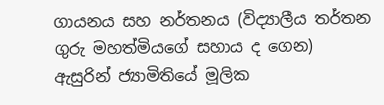ගායනය සහ නර්තනය (විද්‍යාලීය තර්තන ගුරු මහත්මියගේ සහාය ද ගෙන) ඇසුරින් ජ්‍යාමිතියේ මූලික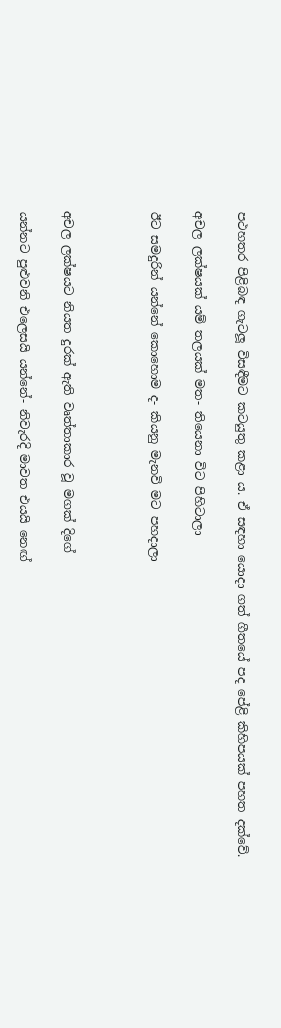පථහතර පිළිබඳ ගැටලූ විසඳීමට කටයුතු කළා ය. ඒ සඳහා යොදා ගත් ගීතයේ පද පේළි කිහිපයක් පහත දක්වේ.

අචල ලක්ෂයක් යම් තලයක් මත- තියෙනා විට පිහිටාලා

ඊට සමදුරින් යන්නේ කොහොම ද- කියනු මැනවි මට පහදාලා



අචල ලක්ෂයට නියත දුරක් ඇති වෘත්තාකාර වූ මගක් දිගේ

යන්නට පුළුවනි එලෙසයි යන්නේ- නිවැරදි මාවත එයයි නෙඟ්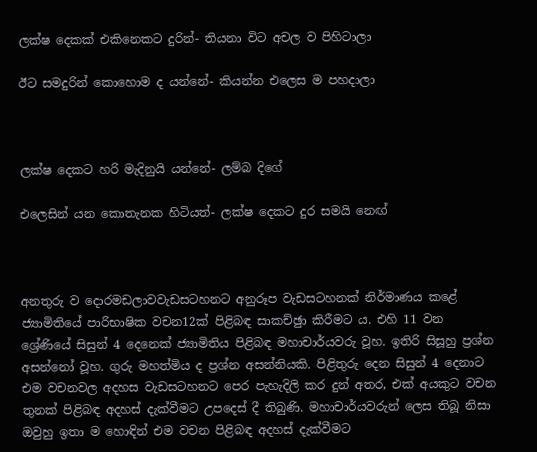ලක්ෂ දෙකක් එකිනෙකට දුරින්- තියනා විට අචල ව පිහිටාලා

ඊට සමදුරින් කොහොම ද යන්නේ- කියන්න එලෙස ම පහදාලා



ලක්ෂ දෙකට හරි මැදිනුයි යන්නේ- ලම්බ දිගේ

එලෙසින් යන කොතැනක හිටියත්- ලක්ෂ දෙකට දුර සමයි නෙඟ්



අනතුරු ව දොරමඩලාවවැඩසටහනට අනුරූප වැඩසටහනක් නිර්මාණය කළේ ජ්‍යාමිතියේ පාරිභාෂික වචන12ක් පිළිබඳ සාකච්ඡුා කිරීමට ය. එහි 11 වන ශ්‍රේණියේ සිසුන් 4 දෙනෙක් ජ්‍යාමිතිය පිළිබඳ මහාචාර්යවරු වූහ. ඉතිරි සිසූහු ප්‍රශ්න අසන්නෝ වූහ. ගුරු මහත්මිය ද ප්‍රශ්න අසන්නියකි. පිළිතුරු දෙන සිසුන් 4 දෙනාට එම වචනවල අදහස වැඩසටහනට පෙර පැහැදිලි කර දුන් අතර, එක් අයකුට වචන තුනක් පිළිබඳ අදහස් දැක්වීමට උපදෙස් දී තිබුණි. මහාචාර්යවරුන් ලෙස තිබූ නිසා ඔවුහු ඉතා ම හොඳින් එම වචන පිළිබඳ අදහස් දැක්වීමට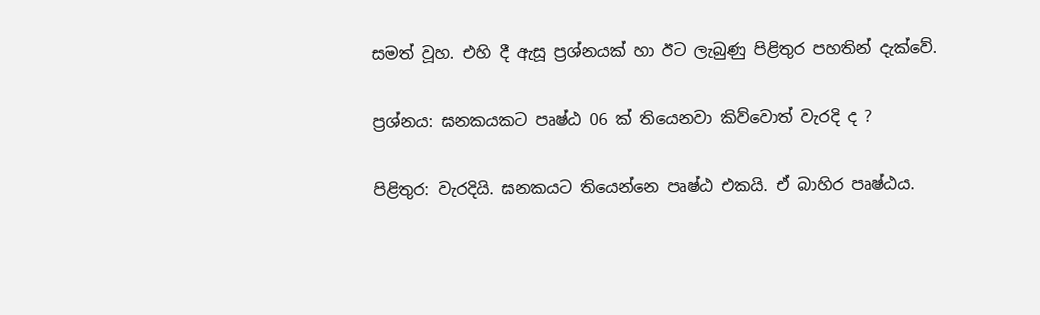සමත් වූහ. එහි දී ඇසූ ප්‍රශ්නයක් හා ඊට ලැබුණු පිළිතුර පහතින් දැක්වේ.

ප්‍රශ්නය: ඝනකයකට පෘෂ්ඨ 06 ක් තියෙනවා කිව්වොත් වැරදි ද ?

පිළිතුර: වැරදියි. ඝනකයට තියෙන්නෙ පෘෂ්ඨ එකයි. ඒ බාහිර පෘෂ්ඨය.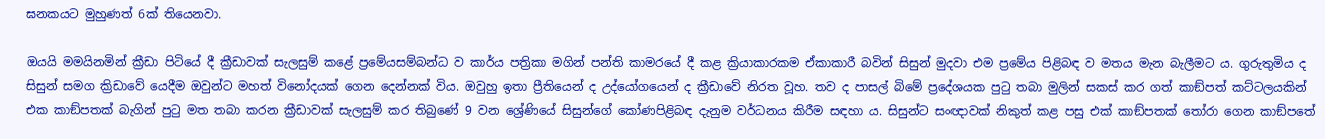ඝනකයට මුහුණත් 6ක් තියෙනවා.

ඔයයි මමයිනමින් ක්‍රීඩා පිටියේ දී ක්‍රීඩාවක් සැලසුම් කළේ ප්‍රමේයසම්බන්ධ ව කාර්ය පත්‍රිකා මගින් පන්ති කාමරයේ දී කළ ක්‍රියාකාරකම ඒකාකාරී බවින් සිසුන් මුදවා එම ප්‍රමේය පිළිබඳ ව මතය මැන බැලීමට ය. ගුරුතුමිය ද සිසුන් සමග ක්‍රිඩාවේ යෙදීම ඔවුන්ට මහත් විනෝදයක් ගෙන දෙන්නක් විය. ඔවුහු ඉතා ප්‍රීතියෙන් ද උද්යෝගයෙන් ද ක්‍රීඩාවේ නිරත වූහ. තව ද පාසල් බිමේ ප්‍රදේශයක පුටු තබා මුලින් සකස් කර ගත් කාඞ්පත් කට්ටලයකින් එක කාඞ්පතක් බැගින් පුටු මත තබා කරන ක්‍රීඩාවක් සැලසුම් කර තිබුණේ 9 වන ශ්‍රේණියේ සිසුන්ගේ කෝණපිළිබඳ දැනුම වර්ධනය කිරීම සඳහා ය. සිසුන්ට සංඥාවක් නිකුත් කළ පසු එක් කාඞ්පතක් තෝරා ගෙන කාඞ්පතේ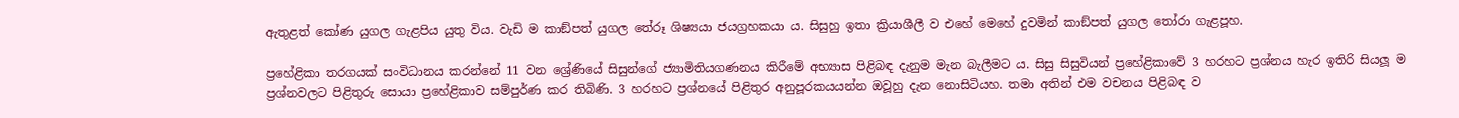ඇතුළත් කෝණ යුගල ගැළපිය යුතු විය. වැඩි ම කාඞ්පත් යුගල තේරූ ශිෂ්‍යයා ජයග්‍රහකයා ය. සිසුහු ඉතා ක්‍රියාශීලී ව එහේ මෙහේ දුවමින් කාඞ්පත් යුගල තෝරා ගැළපූහ.

ප්‍රහේළිකා තරගයක් සංවිධානය කරන්නේ 11 වන ශ්‍රේණියේ සිසුන්ගේ ජ්‍යාමිතියගණනය කිරීමේ අභ්‍යාස පිළිබඳ දැනුම මැන බැලීමට ය. සිසු සිසුවියන් ප්‍රහේළිකාවේ 3 හරහට ප්‍රශ්නය හැර ඉතිරි සියලූ ම ප්‍රශ්නවලට පිළිතුරු සොයා ප්‍රහේළිකාව සම්පුර්ණ කර තිබිණි. 3 හරහට ප්‍රශ්නයේ පිළිතුර අනුපූරකයයන්න ඔවූහු දැන නොසිටියහ. තමා අතින් එම වචනය පිළිබඳ ව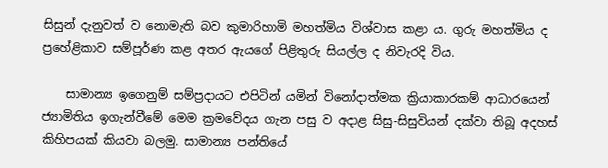සිසුන් දැනුවත් ව නොමැති බව කුමාරිහාමි මහත්මිය විශ්වාස කළා ය. ගුරු මහත්මිය ද ප්‍රහේළිකාව සම්පූර්ණ කළ අතර ඇයගේ පිළිතුරු සියල්ල ද නිවැරදි විය.

    සාමාන්‍ය ඉගෙනුම් සම්ප්‍රදායට එපිටින් යමින් විනෝදාත්මක ක්‍රියාකාරකම් ආධාරයෙන් ජ්‍යාමිතිය ඉගැන්වීමේ මෙම ක්‍රමවේදය ගැන පසු ව අදාළ සිසු-සිසුවියන් දක්වා තිබූ අදහස් කිහිපයක් කියවා බලමු. සාමාන්‍ය පන්තියේ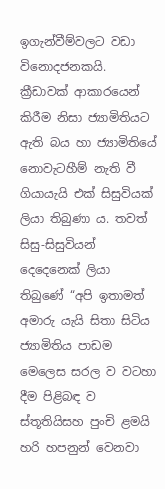ඉගැන්වීම්වලට වඩා විනොදජනකයි. ක්‍රීඩාවක් ආකාරයෙන් කිරීම නිසා ජ්‍යාමිතියට ඇති බය හා ජ්‍යාමිතියේ නොවැටහීම් නැති වී ගියායැයි එක් සිසුවියක් ලියා තිබුණා ය. තවත් සිසු-සිසුවියන් දෙදෙනෙක් ලියා තිබුණේ “අපි ඉතාමත් අමාරු යැයි සිතා සිටිය ජ්‍යාමිතිය පාඩම මෙලෙස සරල ව වටහා දීම පිළිබඳ ව ස්තූතියිසහ පුංචි ළමයි හරි හපනුන් වෙනවා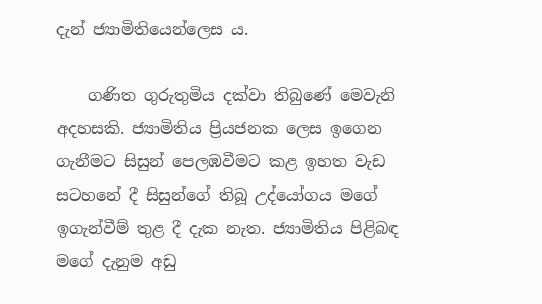දැන් ජ්‍යාමිතියෙන්ලෙස ය.

    ගණිත ගුරුතුමිය දක්වා තිබුණේ මෙවැනි අදහසකි. ජ්‍යාමිතිය ප්‍රියජනක ලෙස ඉගෙන ගැනීමට සිසුන් පෙලඹවීමට කළ ඉහත වැඩ සටහනේ දී සිසුන්ගේ තිබූ උද්යෝගය මගේ ඉගැන්වීම් තුළ දී දැක නැත. ජ්‍යාමිතිය පිළිබඳ මගේ දැනුම අඩු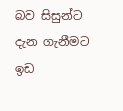බව සිසුන්ට දැන ගැනීමට ඉඩ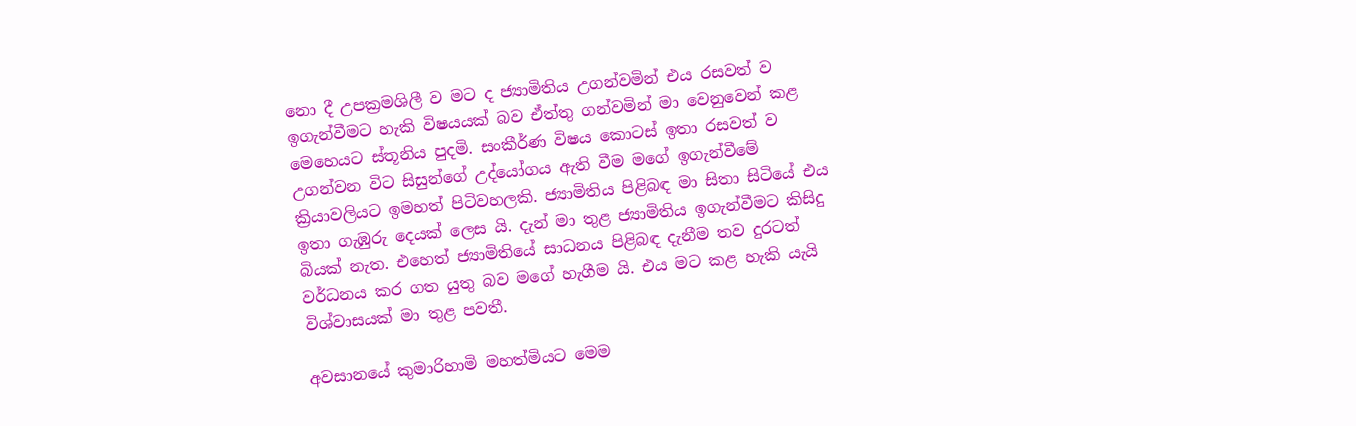නො දී උපක්‍රමශිලී ව මට ද ජ්‍යාමිතිය උගන්වමින් එය රසවත් ව ඉගැන්වීමට හැකි විෂයයක් බව ඒත්තු ගන්වමින් මා වෙනුවෙන් කළ මෙහෙයට ස්තූනිය පුදමි. සංකීර්ණ විෂය කොටස් ඉතා රසවත් ව උගන්වන විට සිසුන්ගේ උද්යෝගය ඇති වීම මගේ ඉගැන්වීමේ ක්‍රියාවලියට ඉමහත් පිටිවහලකි. ජ්‍යාමිතිය පිළිබඳ මා සිතා සිටියේ එය ඉතා ගැඹුරු දෙයක් ලෙස යි. දැන් මා තුළ ජ්‍යාමිතිය ඉගැන්වීමට කිසිදු බියක් නැත. එහෙත් ජ්‍යාමිතියේ සාධනය පිළිබඳ දැනීම තව දුරටත් වර්ධනය කර ගත යුතු බව මගේ හැගීම යි. එය මට කළ හැකි යැයි විශ්වාසයක් මා තුළ පවතී.

අවසානයේ කුමාරිහාමි මහත්මියට මෙම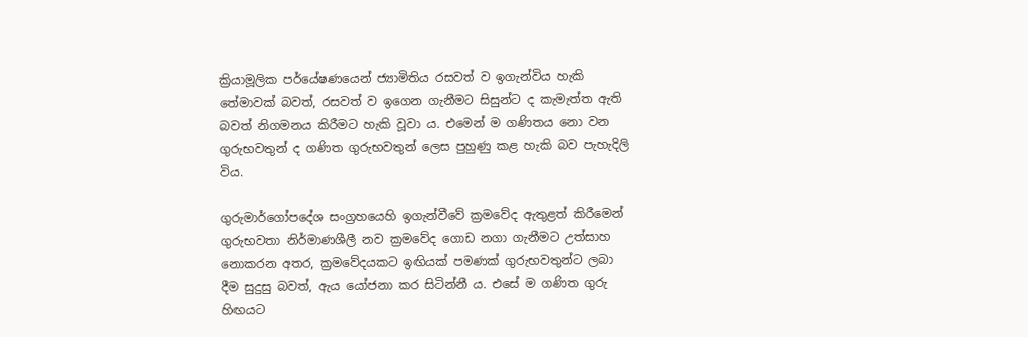ක්‍රියාමූලික පර්යේෂණයෙන් ජ්‍යාමිතිය රසවත් ව ඉගැන්විය හැකි තේමාවක් බවත්, රසවත් ව ඉගෙන ගැනීමට සිසුන්ට ද කැමැත්ත ඇති බවත් නිගමනය කිරීමට හැකි වූවා ය. එමෙන් ම ගණිතය නො වන ගුරුභවතුන් ද ගණිත ගුරුභවතුන් ලෙස පුහුණු කළ හැකි බව පැහැදිලි විය.

ගුරුමාර්ගෝපදේශ සංග්‍රහයෙහි ඉගැන්වීවේ ක්‍රමවේද ඇතුළත් කිරීමෙන් ගුරුභවතා නිර්මාණශීලී නව ක්‍රමවේද ගොඩ නගා ගැනීමට උත්සාහ නොකරන අතර, ක්‍රමවේදයකට ඉඟියක් පමණක් ගුරුභවතුන්ට ලබා දීම සුදුසු බවත්, ඇය යෝජනා කර සිටින්නී ය. එසේ ම ගණිත ගුරු හිඟයට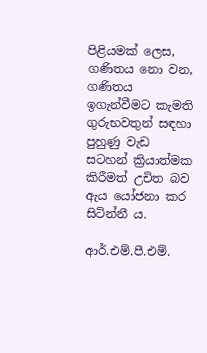පිළියමක් ලෙස, ගණිතය නො වන, ගණිතය ඉගැන්වීමට කැමති ගුරුභවතුන් සඳහා පුහුණු වැඩ සටහන් ක්‍රියාත්මක කිරීමත් උචිත බව ඇය යෝජනා කර සිටින්නී ය.

ආර්.එම්.පී.එම්.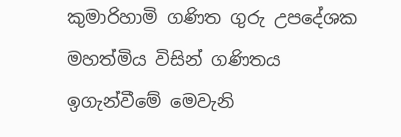කුමාරිහාමි ගණිත ගුරු උපදේශක මහත්මිය විසින් ගණිතය ඉගැන්වීමේ මෙවැනි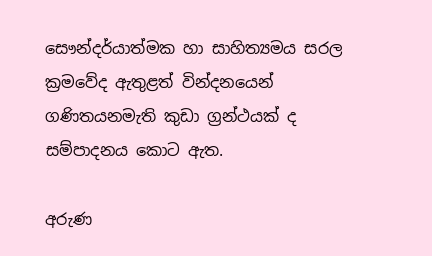සෞන්දර්යාත්මක හා සාහිත්‍යමය සරල ක්‍රමවේද ඇතුළත් වින්දනයෙන් ගණිතයනමැති කුඩා ග්‍රන්ථයක් ද සම්පාදනය කොට ඇත.

අරුණ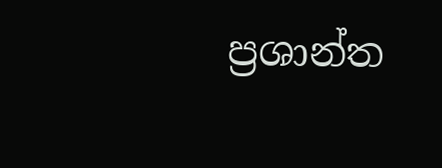ප්‍රශාන්ත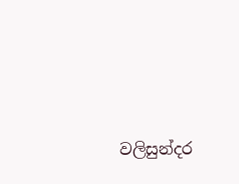වලිසුන්දර